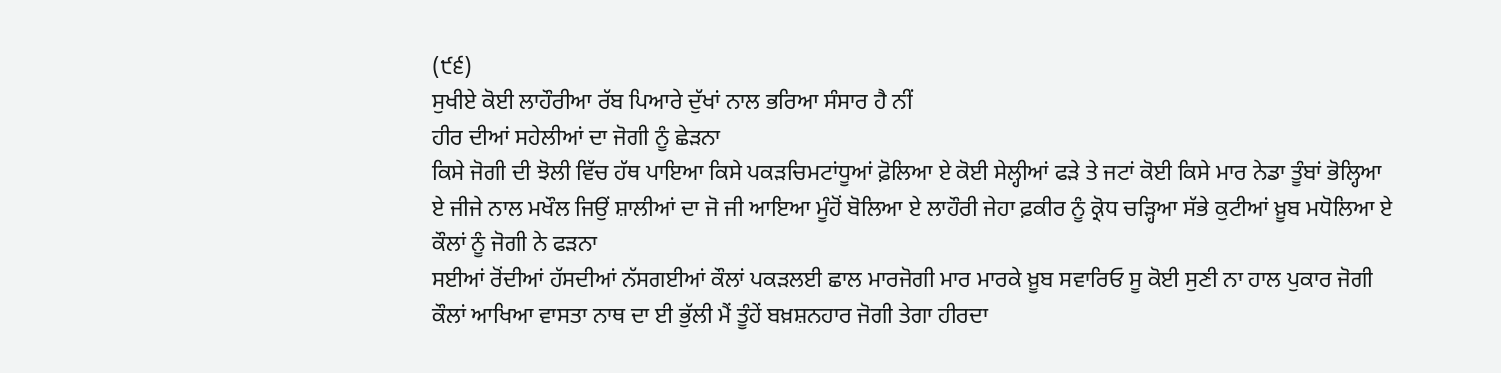(੯੬)
ਸੁਖੀਏ ਕੋਈ ਲਾਹੌਰੀਆ ਰੱਬ ਪਿਆਰੇ ਦੁੱਖਾਂ ਨਾਲ ਭਰਿਆ ਸੰਸਾਰ ਹੈ ਨੀਂ
ਹੀਰ ਦੀਆਂ ਸਹੇਲੀਆਂ ਦਾ ਜੋਗੀ ਨੂੰ ਛੇੜਨਾ
ਕਿਸੇ ਜੋਗੀ ਦੀ ਝੋਲੀ ਵਿੱਚ ਹੱਥ ਪਾਇਆ ਕਿਸੇ ਪਕੜਚਿਮਟਾਂਧੂਆਂ ਫ਼ੋਲਿਆ ਏ ਕੋਈ ਸੇਲ੍ਹੀਆਂ ਫੜੇ ਤੇ ਜਟਾਂ ਕੋਈ ਕਿਸੇ ਮਾਰ ਨੇਡਾ ਤੂੰਬਾਂ ਭੋਲ੍ਹਿਆ ਏ ਜੀਜੇ ਨਾਲ ਮਖੌਲ ਜਿਉਂ ਸ਼ਾਲੀਆਂ ਦਾ ਜੋ ਜੀ ਆਇਆ ਮੂੰਹੋਂ ਬੋਲਿਆ ਏ ਲਾਹੌਰੀ ਜੇਹਾ ਫ਼ਕੀਰ ਨੂੰ ਕ੍ਰੋਧ ਚੜ੍ਹਿਆ ਸੱਭੇ ਕੁਟੀਆਂ ਖ਼ੂਬ ਮਧੋਲਿਆ ਏ
ਕੌਲਾਂ ਨੂੰ ਜੋਗੀ ਨੇ ਫੜਨਾ
ਸਈਆਂ ਰੋਂਦੀਆਂ ਹੱਸਦੀਆਂ ਨੱਸਗਈਆਂ ਕੌਲਾਂ ਪਕੜਲਈ ਛਾਲ ਮਾਰਜੋਗੀ ਮਾਰ ਮਾਰਕੇ ਖ਼ੂਬ ਸਵਾਰਿਓ ਸੂ ਕੋਈ ਸੁਣੀ ਨਾ ਹਾਲ ਪੁਕਾਰ ਜੋਗੀ ਕੌਲਾਂ ਆਖਿਆ ਵਾਸਤਾ ਨਾਥ ਦਾ ਈ ਭੁੱਲੀ ਮੈਂ ਤੂੰਹੇਂ ਬਖ਼ਸ਼ਨਹਾਰ ਜੋਗੀ ਤੇਗਾ ਹੀਰਦਾ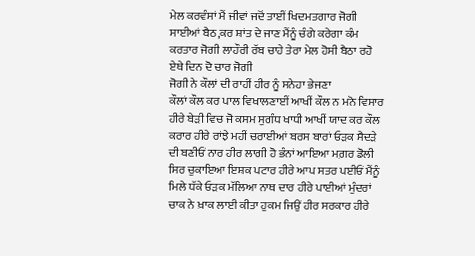ਮੇਲ ਕਰਵੰਸਾਂ ਮੈਂ ਜੀਵਾਂ ਜਦੋਂ ਤਾਈਂ ਖਿਦਮਤਗਾਰ ਜੋਗੀ ਸਾਈਆਂ ਬੈਠ,ਕਰ ਸ਼ਾਂਤ ਦੇ ਜਾਣ ਮੈਂਨੂੰ ਚੰਗੇ ਕਰੇਗਾ ਕੰਮ ਕਰਤਾਰ ਜੋਗੀ ਲਾਹੌਰੀ ਰੱਬ ਚਾਹੇ ਤੇਰਾ ਮੇਲ ਹੋਸੀ ਬੈਠਾ ਰਹੋ ਏਥੇ ਦਿਨ ਦੋ ਚਾਰ ਜੋਗੀ
ਜੋਗੀ ਨੇ ਕੌਲਾਂ ਦੀ ਰਾਹੀਂ ਹੀਰ ਨੂੰ ਸਨੇਹਾ ਭੇਜਣਾ
ਕੌਲਾਂ ਕੌਲ ਕਰ ਪਾਲ ਵਿਖਾਲਣਾਈਂ ਆਖੀਂ ਕੌਲ ਨ ਮਨੋ ਵਿਸਾਰ ਹੀਰੇ ਬੇੜੀ ਵਿਚ ਜੋ ਕਸਮ ਸੁਗੰਧ ਖਾਧੀ ਆਖੀਂ ਯਾਦ ਕਰ ਕੌਲ ਕਰਾਰ ਹੀਰੇ ਰਾਂਝੇ ਮਹੀਂ ਚਰਾਈਆਂ ਬਰਸ ਬਾਰਾਂ ਓੜਕ ਸੈਦੜੇ ਦੀ ਬਣੀਓਂ ਨਾਰ ਹੀਰ ਲਾਗੀ ਹੋ ਭੰਨਾਂ ਆਇਆ ਮਗ਼ਰ ਡੋਲੀ ਸਿਰ ਚੁਕਾਇਆ ਇਸ਼ਕ ਪਟਾਰ ਹੀਰੇ ਆਪ ਸਤਰ ਪਈਓਂ ਮੈਂਨੂੰ ਮਿਲੇ ਧੱਕੇ ਓੜਕ ਮੱਲਿਆ ਨਾਥ ਦਾਰ ਹੀਰੇ ਪਾਈਆਂ ਮੁੰਦਰਾਂ ਚਾਕ ਨੇ ਖ਼ਾਕ ਲਾਈ ਕੀਤਾ ਹੁਕਮ ਜਿਉਂ ਹੀਰ ਸਰਕਾਰ ਹੀਰੇ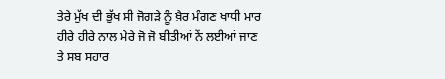ਤੇਰੇ ਮੁੱਖ ਦੀ ਭੁੱਖ ਸੀ ਜੋਗੜੇ ਨੂੰ ਖ਼ੈਰ ਮੰਗਣ ਖਾਧੀ ਮਾਰ ਹੀਰੇ ਹੀਰੇ ਨਾਲ ਮੇਰੇ ਜੋ ਜੋ ਬੀਤੀਆਂ ਨੇਂ ਲਈਆਂ ਜਾਣ ਤੇ ਸਬ ਸਹਾਰ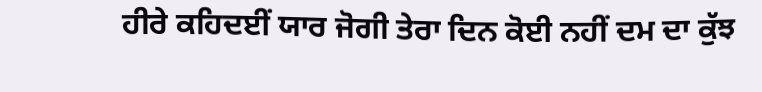ਹੀਰੇ ਕਹਿਦਈਂ ਯਾਰ ਜੋਗੀ ਤੇਰਾ ਦਿਨ ਕੋਈ ਨਹੀਂ ਦਮ ਦਾ ਕੁੱਝ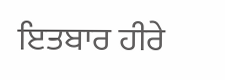ਇਤਬਾਰ ਹੀਰੇ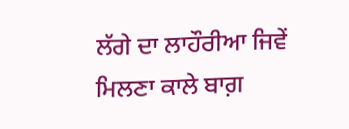ਲੱਗੇ ਦਾ ਲਾਹੌਰੀਆ ਜਿਵੇਂ ਮਿਲਣਾ ਕਾਲੇ ਬਾਗ਼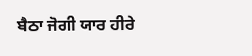ਬੈਠਾ ਜੋਗੀ ਯਾਰ ਹੀਰੇ